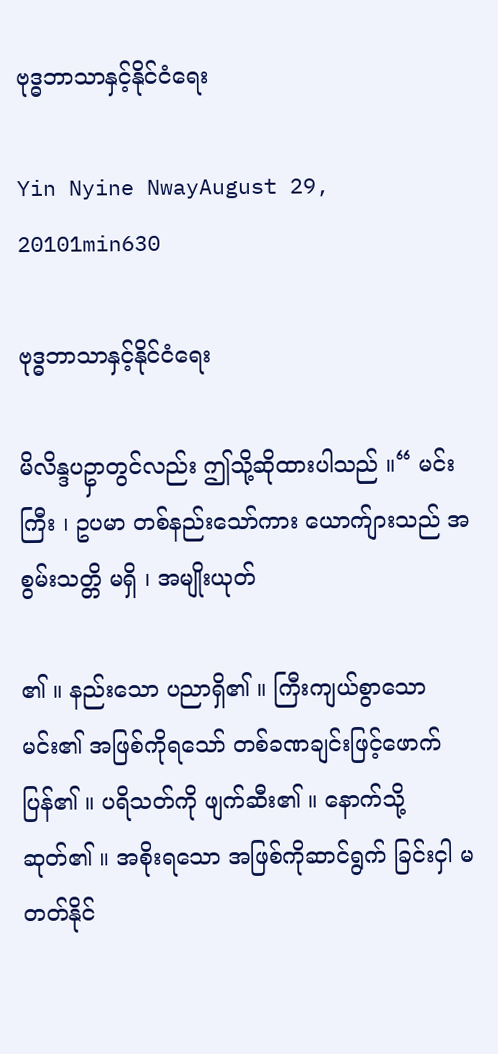ဗုဒ္ဓဘာသာနှင့်နိုင်ငံရေး

Yin Nyine NwayAugust 29, 20101min630

ဗုဒ္ဓဘာသာနှင့်နိုင်ငံရေး

မိလိန္ဒပဥှာတွင်လည်း ဤသို့ဆိုထားပါသည် ။“ မင်းကြီး ၊ ဥပမာ တစ်နည်းသော်ကား ယောက်ျားသည် အစွမ်းသတ္တိ မရှိ ၊ အမျိုးယုတ်

၏ ။ နည်းသော ပညာရှိ၏ ။ ကြီးကျယ်စွာသော မင်း၏ အဖြစ်ကိုရသော် တစ်ခဏချင်းဖြင့်ဖောက် ပြန်၏ ။ ပရိသတ်ကို ဖျက်ဆီး၏ ။ နောက်သို့ ဆုတ်၏ ။ အစိုးရသော အဖြစ်ကိုဆာင်ရွက် ခြင်းငှါ မတတ်နိုင်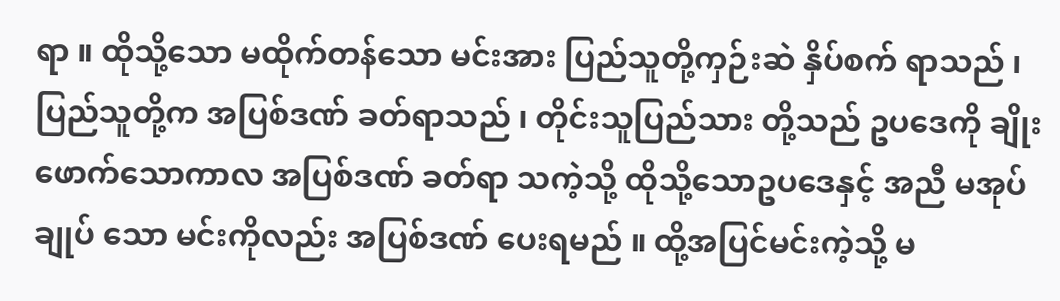ရာ ။ ထိုသို့သော မထိုက်တန်သော မင်းအား ပြည်သူတို့ကှဉ်းဆဲ နှိပ်စက် ရာသည် ၊ ပြည်သူတို့က အပြစ်ဒဏ် ခတ်ရာသည် ၊ တိုင်းသူပြည်သား တို့သည် ဥပဒေကို ချိုး ဖောက်သောကာလ အပြစ်ဒဏ် ခတ်ရာ သကဲ့သို့ ထိုသို့သောဥပဒေနှင့် အညီ မအုပ်ချုပ် သော မင်းကိုလည်း အပြစ်ဒဏ် ပေးရမည် ။ ထို့အပြင်မင်းကဲ့သို့ မ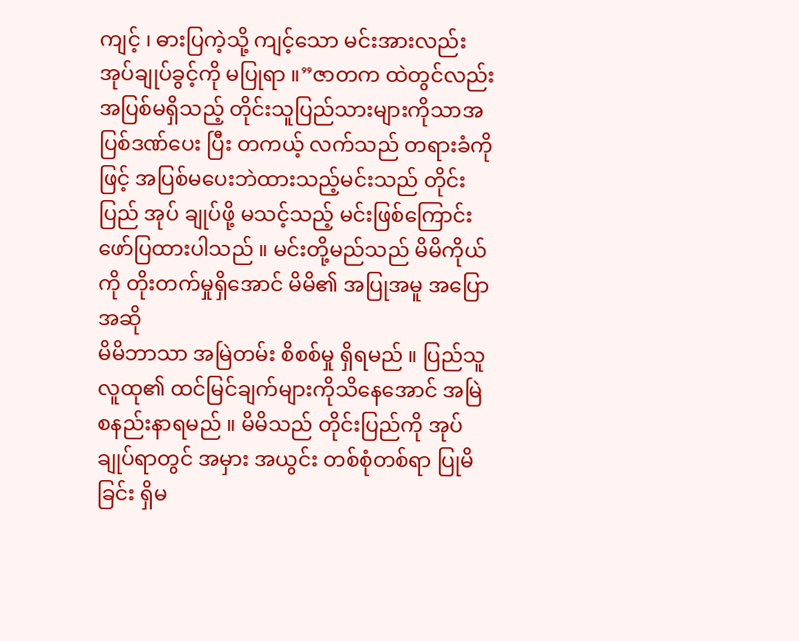ကျင့် ၊ ဓားပြကဲ့သို့ ကျင့်သော မင်းအားလည်း အုပ်ချုပ်ခွင့်ကို မပြုရာ ။”ဇာတက ထဲတွင်လည်း အပြစ်မရှိသည့် တိုင်းသူပြည်သားများကိုသာအပြစ်ဒဏ်ပေး ပြီး တကယ့် လက်သည် တရားခံကိုဖြင့် အပြစ်မပေးဘဲထားသည့်မင်းသည် တိုင်းပြည် အုပ် ချုပ်ဖို့ မသင့်သည့် မင်းဖြစ်ကြောင်း ဖော်ပြထားပါသည် ။ မင်းတို့မည်သည် မိမိကိုယ်ကို တိုးတက်မှုရှိအောင် မိမိ၏ အပြုအမူ အပြောအဆို
မိမိဘာသာ အမြဲတမ်း စိစစ်မှု ရှိရမည် ။ ပြည်သူလူထု၏ ထင်မြင်ချက်များကိုသိနေအောင် အမြဲ စနည်းနာရမည် ။ မိမိသည် တိုင်းပြည်ကို အုပ်ချုပ်ရာတွင် အမှား အယွင်း တစ်စုံတစ်ရာ ပြုမိခြင်း ရှိမ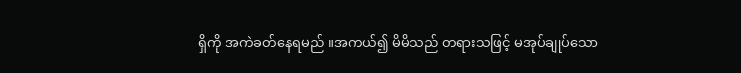ရှိကို အကဲခတ်နေရမည် ။အကယ်၍ မိမိသည် တရားသဖြင့် မအုပ်ချုပ်သော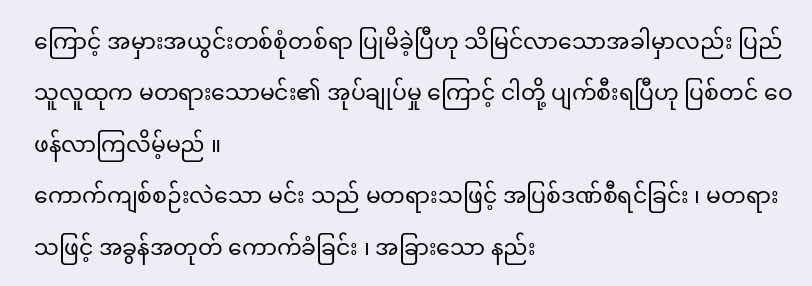ကြောင့် အမှားအယွင်းတစ်စုံတစ်ရာ ပြုမိခဲ့ပြီဟု သိမြင်လာသောအခါမှာလည်း ပြည်သူလူထုက မတရားသောမင်း၏ အုပ်ချုပ်မှု ကြောင့် ငါတို့ ပျက်စီးရပြီဟု ပြစ်တင် ဝေဖန်လာကြလိမ့်မည် ။
ကောက်ကျစ်စဉ်းလဲသော မင်း သည် မတရားသဖြင့် အပြစ်ဒဏ်စီရင်ခြင်း ၊ မတရားသဖြင့် အခွန်အတုတ် ကောက်ခံခြင်း ၊ အခြားသော နည်း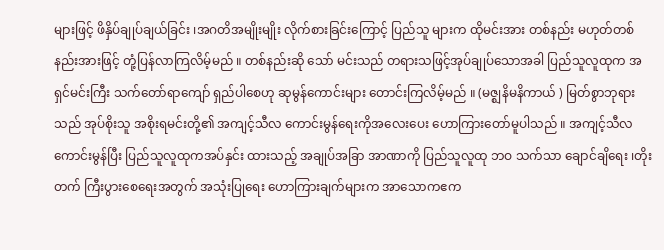များဖြင့် ဖိနှိပ်ချုပ်ချယ်ခြင်း ၊အဂတိအမျိုးမျိုး လိုက်စားခြင်းကြောင့် ပြည်သူ များက ထိုမင်းအား တစ်နည်း မဟုတ်တစ်နည်းအားဖြင့် တုံ့ပြန်လာကြလိမ့်မည် ။ တစ်နည်းဆို သော် မင်းသည် တရားသဖြင့်အုပ်ချုပ်သောအခါ ပြည်သူလူထုက အရှင်မင်းကြီး သက်တော်ရာကျော် ရှည်ပါစေဟု ဆုမွန်ကောင်းများ တောင်းကြလိမ့်မည် ။ (မဇ္ဈနိမနိကာယ် ) မြတ်စွာဘုရားသည် အုပ်စိုးသူ အစိုးရမင်းတို့၏ အကျင့်သီလ ကောင်းမွန်ရေးကိုအလေးပေး ဟောကြားတော်မူပါသည် ။ အကျင့်သီလကောင်းမွန်ပြီး ပြည်သူလူထုကအပ်နှင်း ထားသည့် အချုပ်အခြာ အာဏာကို ပြည်သူလူထု ဘဝ သက်သာ ချောင်ချိရေး ၊တိုးတက် ကြီးပွားစေရေးအတွက် အသုံးပြုရေး ဟောကြားချက်များက အာသောကဧက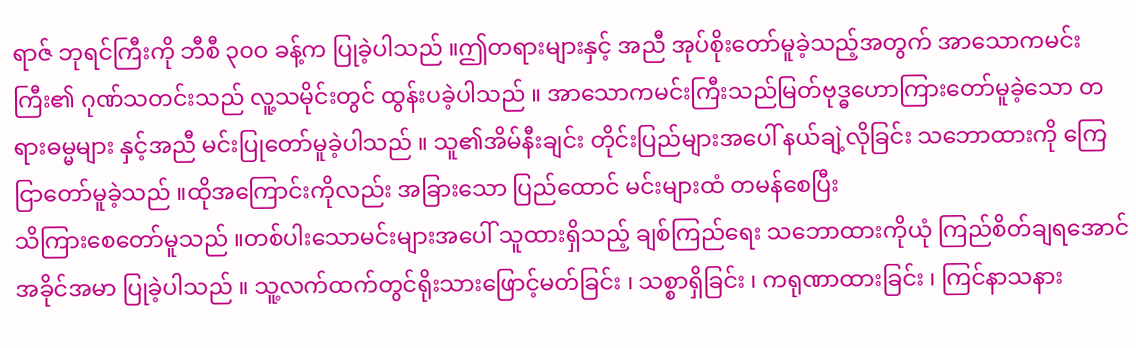ရာဇ် ဘုရင်ကြီးကို ဘီစီ ၃၀ဝ ခန့်က ပြုခဲ့ပါသည် ။ဤတရားများနှင့် အညီ အုပ်စိုးတော်မူခဲ့သည့်အတွက် အာသောကမင်းကြီး၏ ဂုဏ်သတင်းသည် လူ့သမိုင်းတွင် ထွန်းပခဲ့ပါသည် ။ အာသောကမင်းကြီးသည်မြတ်ဗုဒ္ဓဟောကြားတော်မူခဲ့သော တရားဓမ္မများ နှင့်အညီ မင်းပြုတော်မူခဲ့ပါသည် ။ သူ၏အိမ်နီးချင်း တိုင်းပြည်များအပေါ် နယ်ချဲ့လိုခြင်း သဘောထားကို ကြေငြာတော်မူခဲ့သည် ။ထိုအကြောင်းကိုလည်း အခြားသော ပြည်ထောင် မင်းများထံ တမန်စေပြီး
သိကြားစေတော်မူသည် ။တစ်ပါးသောမင်းများအပေါ် သူထားရှိသည့် ချစ်ကြည်ရေး သဘောထားကိုယုံ ကြည်စိတ်ချရအောင် အခိုင်အမာ ပြုခဲ့ပါသည် ။ သူ့လက်ထက်တွင်ရိုးသားဖြောင့်မတ်ခြင်း ၊ သစ္စာရှိခြင်း ၊ ကရုဏာထားခြင်း ၊ ကြင်နာသနား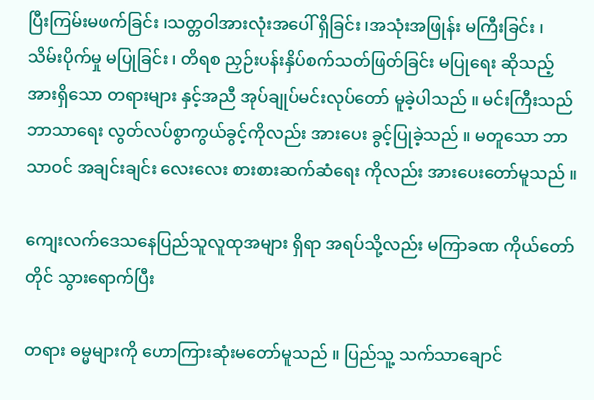ပြီးကြမ်းမဖက်ခြင်း ၊သတ္တဝါအားလုံးအပေါ် ရှိခြင်း ၊အသုံးအဖြုန်း မကြီးခြင်း ၊ သိမ်းပိုက်မှု မပြုခြင်း ၊ တိရစ ညှဉ်းပန်းနှိပ်စက်သတ်ဖြတ်ခြင်း မပြုရေး ဆိုသည့် အားရှိသော တရားများ နှင့်အညီ အုပ်ချုပ်မင်းလုပ်တော် မူခဲ့ပါသည် ။ မင်းကြီးသည် ဘာသာရေး လွတ်လပ်စွာကွယ်ခွင့်ကိုလည်း အားပေး ခွင့်ပြုခဲ့သည် ။ မတူသော ဘာသာဝင် အချင်းချင်း လေးလေး စားစားဆက်ဆံရေး ကိုလည်း အားပေးတော်မူသည် ။

ကျေးလက်ဒေသနေပြည်သူလူထုအများ ရှိရာ အရပ်သို့လည်း မကြာခဏ ကိုယ်တော်တိုင် သွားရောက်ပြီး

တရား ဓမ္မများကို ဟောကြားဆုံးမတော်မူသည် ။ ပြည်သူ့ သက်သာချောင်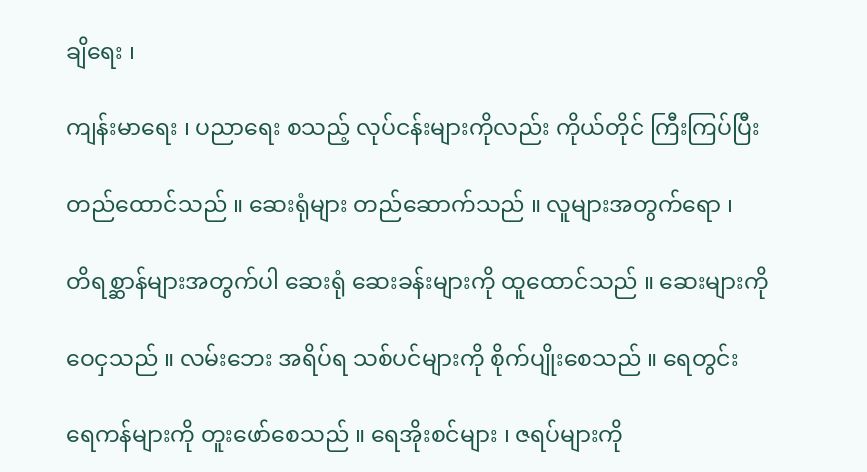ချိရေး ၊

ကျန်းမာရေး ၊ ပညာရေး စသည့် လုပ်ငန်းများကိုလည်း ကိုယ်တိုင် ကြီးကြပ်ပြီး

တည်ထောင်သည် ။ ဆေးရုံများ တည်ဆောက်သည် ။ လူများအတွက်ရော ၊

တိရစ္ဆာန်များအတွက်ပါ ဆေးရုံ ဆေးခန်းများကို ထူထောင်သည် ။ ဆေးများကို

ဝေငှသည် ။ လမ်းဘေး အရိပ်ရ သစ်ပင်များကို စိုက်ပျိုးစေသည် ။ ရေတွင်း

ရေကန်များကို တူးဖော်စေသည် ။ ရေအိုးစင်များ ၊ ဇရပ်များကို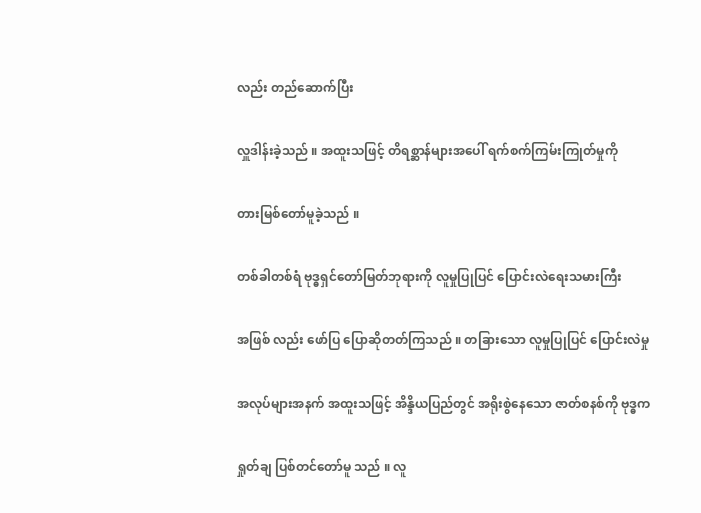လည်း တည်ဆောက်ပြီး

လှူဒါန်းခဲ့သည် ။ အထူးသဖြင့် တိရစ္ဆာန်များအပေါ် ရက်စက်ကြမ်းကြုတ်မှုကို

တားမြစ်တော်မူခဲ့သည် ။

တစ်ခါတစ်ရံ ဗုဒ္ဓရှင်တော်မြတ်ဘုရားကို လူမှုပြုပြင် ပြောင်းလဲရေးသမားကြီး

အဖြစ် လည်း ဖော်ပြ ပြောဆိုတတ်ကြသည် ။ တခြားသော လူမှုပြုပြင် ပြောင်းလဲမှု

အလုပ်များအနက် အထူးသဖြင့် အိန္ဒိယပြည်တွင် အရိုးစွဲနေသော ဇာတ်စနစ်ကို ဗုဒ္ဓက

ရှုတ်ချ ပြစ်တင်တော်မူ သည် ။ လူ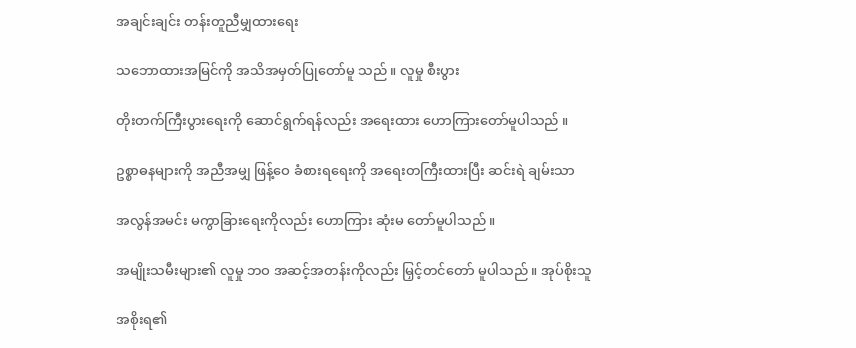အချင်းချင်း တန်းတူညီမျှထားရေး

သဘောထားအမြင်ကို အသိအမှတ်ပြုတော်မူ သည် ။ လူမှု စီးပွား

တိုးတက်ကြီးပွားရေးကို ဆောင်ရွက်ရန်လည်း အရေးထား ဟောကြားတော်မူပါသည် ။

ဥစ္စာဓနများကို အညီအမျှ ဖြန့်ဝေ ခံစားရရေးကို အရေးတကြီးထားပြီး ဆင်းရဲ ချမ်းသာ

အလွန်အမင်း မကွာခြားရေးကိုလည်း ဟောကြား ဆုံးမ တော်မူပါသည် ။

အမျိုးသမီးများ၏ လူမှု ဘဝ အဆင့်အတန်းကိုလည်း မြှင့်တင်တော် မူပါသည် ။ အုပ်စိုးသူ

အစိုးရ၏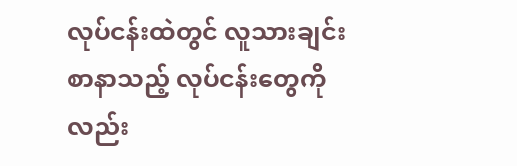လုပ်ငန်းထဲတွင် လူသားချင်း စာနာသည့် လုပ်ငန်းတွေကိုလည်း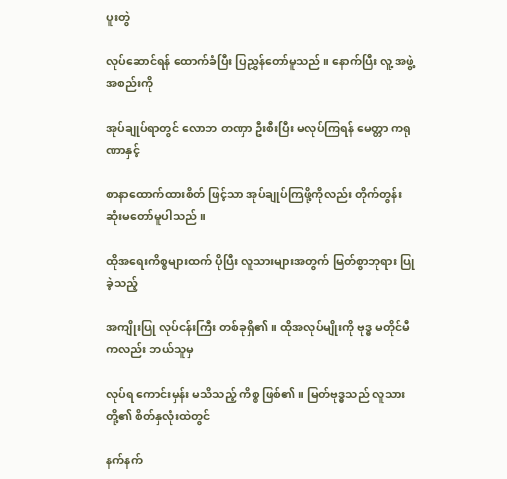ပူးတွဲ

လုပ်ဆောင်ရန် ထောက်ခံပြီး ပြညွှန်တော်မူသည် ။ နောက်ပြီး လူ့ အဖွဲ့အစည်းကို

အုပ်ချုပ်ရာတွင် လောဘ တဏှာ ဦးစီးပြီး မလုပ်ကြရန် မေတ္တာ ကရုဏာနှင့်

စာနာထောက်ထားစိတ် ဖြင့်သာ အုပ်ချုပ်ကြဖို့ကိုလည်း တိုက်တွန်း ဆုံးမတော်မူပါသည် ။

ထိုအရေးကိစ္စများထက် ပိုပြီး လူသားများအတွက် မြတ်စွာဘုရား ပြုခဲ့သည့်

အကျိုးပြု လုပ်ငန်းကြီး တစ်ခုရှိ၏ ။ ထိုအလုပ်မျိုးကို ဗုဒ္ဓ မတိုင်မီကလည်း ဘယ်သူမှ

လုပ်ရ ကောင်းမှန်း မသိသည့် ကိစ္စ ဖြစ်၏ ။ မြတ်ဗုဒ္ဓသည် လူသားတို့၏ စိတ်နှလုံးထဲတွင်

နက်နက်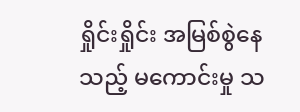ရှိုင်းရှိုင်း အမြစ်စွဲနေသည့် မကောင်းမှု သ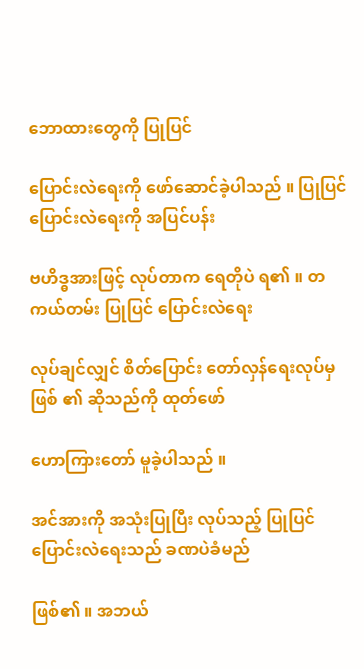ဘောထားတွေကို ပြုပြင်

ပြောင်းလဲရေးကို ဖော်ဆောင်ခဲ့ပါသည် ။ ပြုပြင် ပြောင်းလဲရေးကို အပြင်ပန်း

ဗဟိဒ္ဓအားဖြင့် လုပ်တာက ရေတိုပဲ ရ၏ ။ တကယ်တမ်း ပြုပြင် ပြောင်းလဲရေး

လုပ်ချင်လျှင် စိတ်ပြောင်း တော်လှန်ရေးလုပ်မှ ဖြစ် ၏ ဆိုသည်ကို ထုတ်ဖော်

ဟောကြားတော် မူခဲ့ပါသည် ။

အင်အားကို အသုံးပြုပြီး လုပ်သည့် ပြုပြင် ပြောင်းလဲရေးသည် ခဏပဲခံမည်

ဖြစ်၏ ။ အဘယ်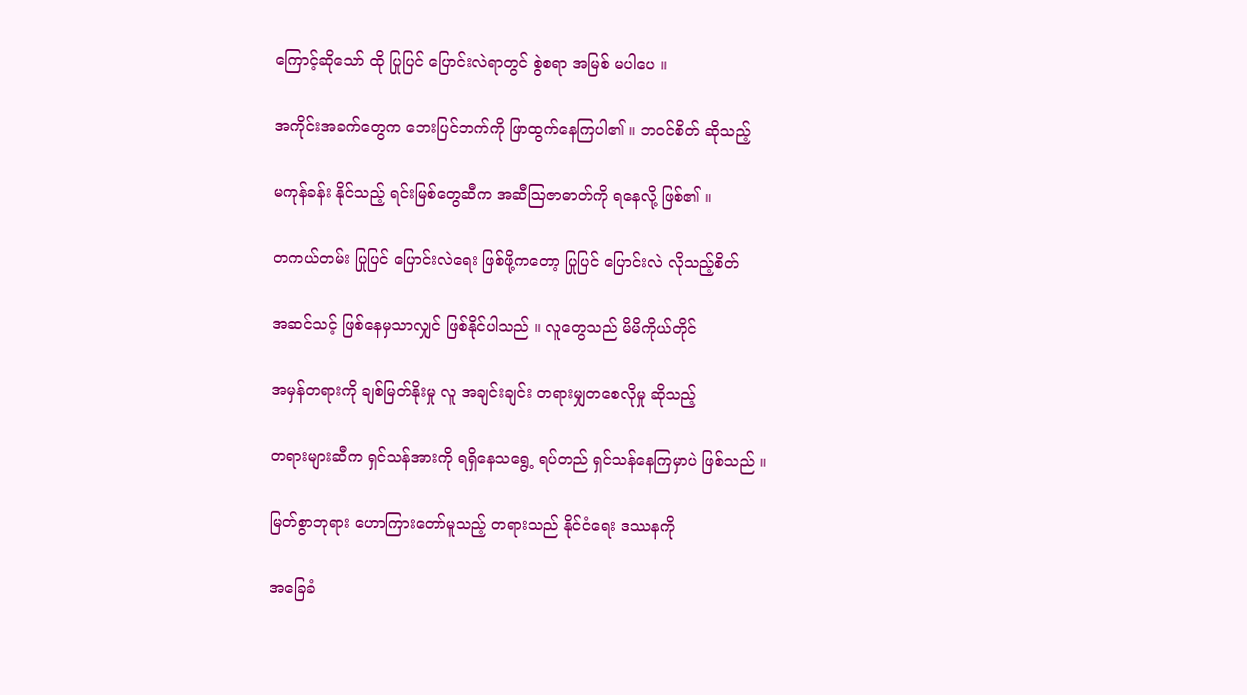ကြောင့်ဆိုသော် ထို ပြုပြင် ပြောင်းလဲရာတွင် စွဲစရာ အမြစ် မပါပေ ။

အကိုင်းအခက်တွေက ဘေးပြင်ဘက်ကို ဖြာထွက်နေကြပါ၏ ။ ဘဝင်စိတ် ဆိုသည့်

မကုန်ခန်း နိုင်သည့် ရင်းမြစ်တွေဆီက အဆီဩဇာဓာတ်ကို ရနေလို့ ဖြစ်၏ ။

တကယ်တမ်း ပြုပြင် ပြောင်းလဲရေး ဖြစ်ဖို့ကတော့ ပြုပြင် ပြောင်းလဲ လိုသည့်စိတ်

အဆင်သင့် ဖြစ်နေမှသာလျှင် ဖြစ်နိုင်ပါသည် ။ လူတွေသည် မိမိကိုယ်တိုင်

အမှန်တရားကို ချစ်မြတ်နိုးမှု လူ အချင်းချင်း တရားမျှတစေလိုမှု ဆိုသည့်

တရားများဆီက ရှင်သန်အားကို ရရှိနေသရွေ့ ရပ်တည် ရှင်သန်နေကြမှာပဲ ဖြစ်သည် ။

မြတ်စွာဘုရား ဟောကြားတော်မူသည့် တရားသည် နိုင်ငံရေး ဒဿနကို

အခြေခံ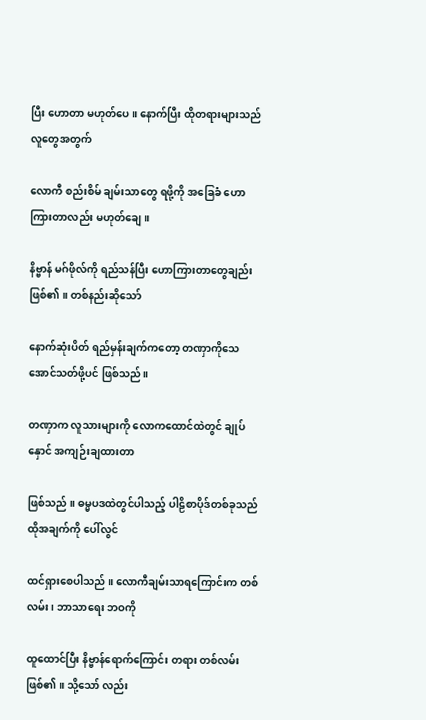ပြီး ဟောတာ မဟုတ်ပေ ။ နောက်ပြီး ထိုတရားများသည် လူတွေအတွက်

လောကီ စည်းစိမ် ချမ်းသာတွေ ရဖို့ကို အခြေခံ ဟောကြားတာလည်း မဟုတ်ချေ ။

နိဗ္ဗာန် မဂ်ဖိုလ်ကို ရည်သန်ပြီး ဟောကြားတာတွေချည်း ဖြစ်၏ ။ တစ်နည်းဆိုသော်

နောက်ဆုံးပိတ် ရည်မှန်းချက်ကတော့ တဏှာကိုသေအောင်သတ်ဖို့ပင် ဖြစ်သည် ။

တဏှာက လူသားများကို လောကထောင်ထဲတွင် ချုပ်နှောင် အကျဉ်းချထားတာ

ဖြစ်သည် ။ ဓမ္မပဒထဲတွင်ပါသည့် ပါဠိစာပိုဒ်တစ်ခုသည် ထိုအချက်ကို ပေါ်လွင်

ထင်ရှားစေပါသည် ။ လောကီချမ်းသာရကြောင်းက တစ်လမ်း ၊ ဘာသာရေး ဘဝကို

ထူထောင်ပြီး နိဗ္ဗာန်ရောက်ကြောင်း တရား တစ်လမ်း ဖြစ်၏ ။ သို့သော် လည်း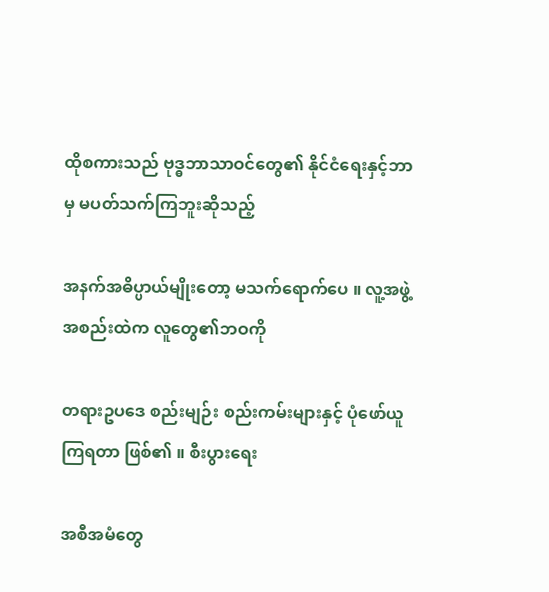ထိုစကားသည် ဗုဒ္ဓဘာသာဝင်တွေ၏ နိုင်ငံရေးနှင့်ဘာမှ မပတ်သက်ကြဘူးဆိုသည့်

အနက်အဓိပ္ပာယ်မျိုးတော့ မသက်ရောက်ပေ ။ လူ့အဖွဲ့အစည်းထဲက လူတွေ၏ဘဝကို

တရားဥပဒေ စည်းမျဉ်း စည်းကမ်းများနှင့် ပုံဖော်ယူကြရတာ ဖြစ်၏ ။ စီးပွားရေး

အစီအမံတွေ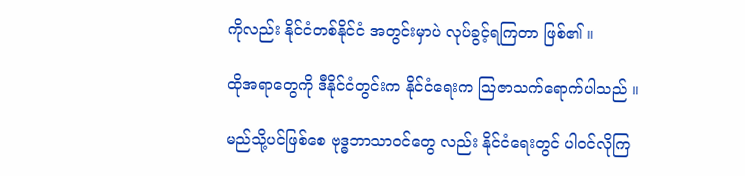ကိုလည်း နိုင်ငံတစ်နိုင်ငံ အတွင်းမှာပဲ လုပ်ခွင့်ရကြတာ ဖြစ်၏ ။

ထိုအရာတွေကို ဒီနိုင်ငံတွင်းက နိုင်ငံရေးက ဩဇာသက်ရောက်ပါသည် ။

မည်သို့ပင်ဖြစ်စေ ဗုဒ္ဓဘာသာဝင်တွေ လည်း နိုင်ငံရေးတွင် ပါဝင်လိုကြ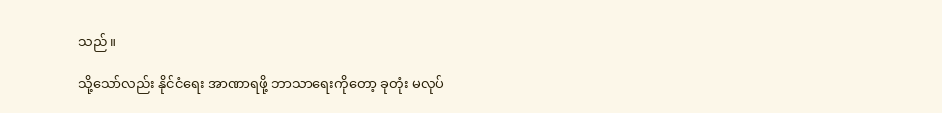သည် ။

သို့သော်လည်း နိုင်ငံရေး အာဏာရဖို့ ဘာသာရေးကိုတော့ ခုတုံး မလုပ်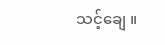သင့်ချေ ။